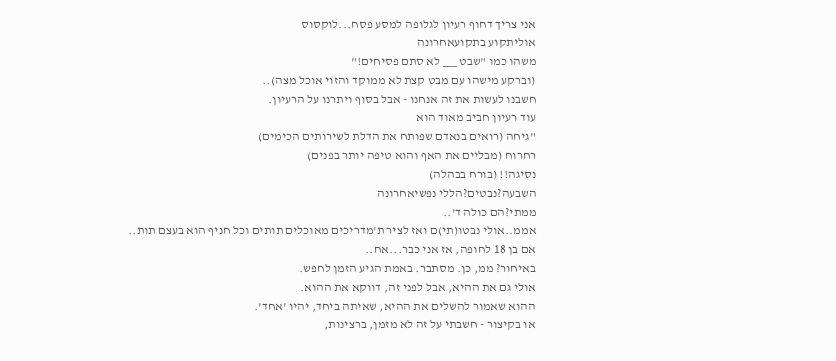אני צריך דחוף רעיון לגלופה למסע פסח...לוקסוס
אוליתקוע בתקועאחרונה
משהו כמו "שבט ___ לא סתם פסיחים!"
(וברקע מישהו עם מבט קצת לא ממוקד והזוי אוכל מצה)..
חשבנו לעשות את זה אנחנו - אבל בסוף ויתרנו על הרעיון.
עוד רעיון חביב מאוד הוא
"גיחה (רואים בנאדם שפותח את הדלת לשירותים הכימים)
רחרוח (מבליים את האף והוא טיפה יותר בפנים)
נסיגה!! (בורח בבהלה)
השבעה?נבטים?הללי נפשיאחרונה
ממתי?הם כולה ד'..
אממ..אולי נבטו(תי)ם ואז לציר ת'מדריכים מאוכלים תותים וכל חניף הוא בעצם תות..
אם בן 18 לחופה, אז אני כבר...אח..
באיחור? ממ, כן. מסתבר. באמת הגיע הזמן לחפש.
אולי גם את ההיא, אבל לפני זה, דווקא את ההוא.
ההוא שאמור להשלים את ההיא, שאיתה ביחד, יהיו 'אחד'.
או בקיצור - חשבתי על זה לא מזמן, ברצינות,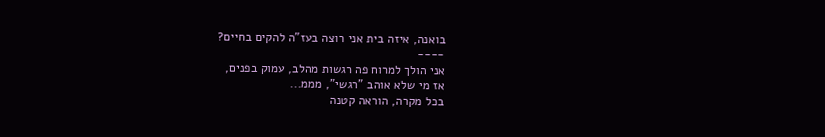בואנה, איזה בית אני רוצה בעז"ה להקים בחיים?
----
אני הולך למרוח פה רגשות מהלב, עמוק בפנים,
אז מי שלא אוהב "רגשי", מממ...
בכל מקרה, הוראה קטנה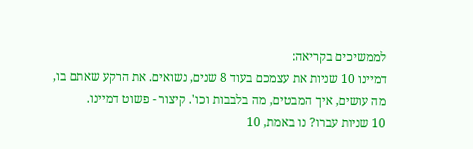לממשיכים בקריאה:
דמיינו 10 שניות את עצמכם בעוד 8 שנים, נשואים. את הרקע שאתם בו,
מה עושים, איך המבטים, מה בלבבות וכו'. קיצור - פשוט דמיינו.
10 שניות עברו? נו באמת, 10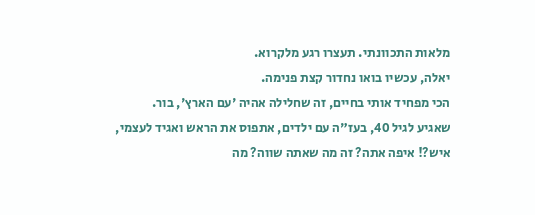מלאות התכוונתי. תעצרו רגע מלקרוא.
יאלה, עכשיו בואו נחדור קצת פנימה.
הכי מפחיד אותי בחיים, זה שחלילה אהיה 'עם הארץ', בור.
שאגיע לגיל 40, בעז"ה עם ילדים, אתפוס את הראש ואגיד לעצמי,
איש?! איפה אתה? זה מה שאתה שווה? מה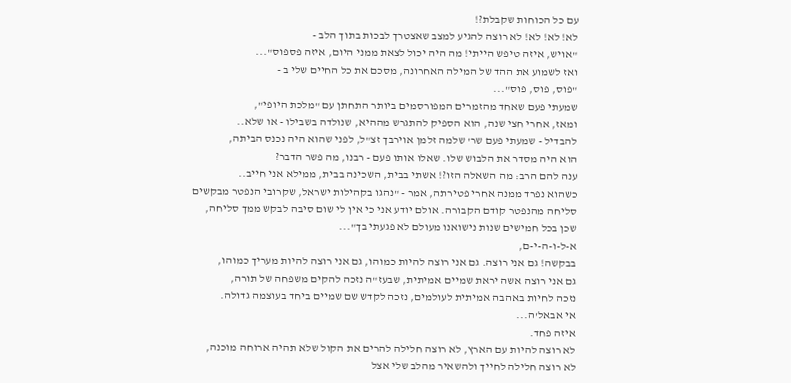עם כל הכוחות שקבלת?!
לא! לא! לא! לא רוצה להגיע למצב שאצטרך לבכות בתוך הלב -
"אויש, איזה טיפש הייתי! מה היה יכול לצאת ממני היום, איזה פספוס"...
ואז לשמוע את ההד של המילה האחרונה, מסכם את כל החיים שלי ב -
"פוס, פוס, פוס"...
שמעתי פעם שאחד מהזמרים המפורסמים ביותר התחתן עם "מלכת היופי",
ומאז, אחרי חצי שנה, הוא הספיק להתגרש מההיא, שנולדה בשבילו - או שלא..
להבדיל - שמעתי פעם שר' שלמה זלמן אוירבך זצ"ל, לפני שהוא היה נכנס הביתה,
הוא היה מסדר את הלבוש שלו. שאלו אותו פעם - רבנו, מה פשר הדבר?
ענה להם הרב: מה השאלה הזו?! אשתי בבית, השכינה בבית, ממילא אני חייב..
כשהוא נפרד ממנה אחרי פטירתה, אמר - "נהגו בקהילות ישראל, שקרובי הנפטר מבקשים
סליחה מהנפטר קודם הקבורה. אולם יודע אני כי אין לי שום סיבה לבקש ממך סליחה,
שכן בכל חמישים שנות נישואנו מעולם לא פגעתי בך"...
א-ל-ו-ה-י-ם,
בבקשה! גם אני רוצה. גם אני רוצה להיות כמוהו, גם אני רוצה להיות מעריך כמוהו,
גם אני רוצה אשה יראת שמיים אמיתית, שבעז"ה נזכה להקים משפחה של תורה,
נזכה לחיות באהבה אמיתית לעולמים, נזכה לקדש שם שמיים ביחד בעוצמה גדולה.
אי אבאל'ה...
איזה פחד.
לא רוצה להיות עם הארץ, לא רוצה חלילה להרים את הקול שלא תהיה ארוחה מוכנה,
לא רוצה חלילה לחייך ולהשאיר מהלב שלי אצל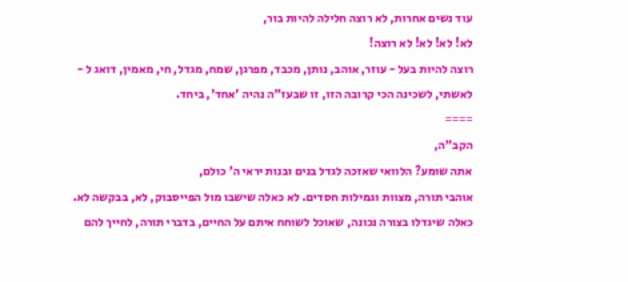עוד נשים אחרות, לא רוצה חלילה להיות בור,
לא! לא! לא! לא רוצה!
רוצה להיות בעל - עוזר, אוהב, נותן, מכבד, מפרגן, שמח, מגדל, חי, מאמין, דואג ל -
לאשתי, לשכינה הכי קרובה הזו, זו שבעז"ה נהיה 'אחד', ביחד.
====
הקב"ה,
אתה שומע? הלוואי שאזכה לגדל בנים ובנות יראי ה' כולם,
אוהבי תורה, מצוות וגמילות חסדים. לא כאלה שישבו מול הפייסבוק, לא, בבקשה לא.
כאלה שיגדלו בצורה נכונה, שאוכל לשוחח איתם על החיים, בדברי תורה, לחייך להם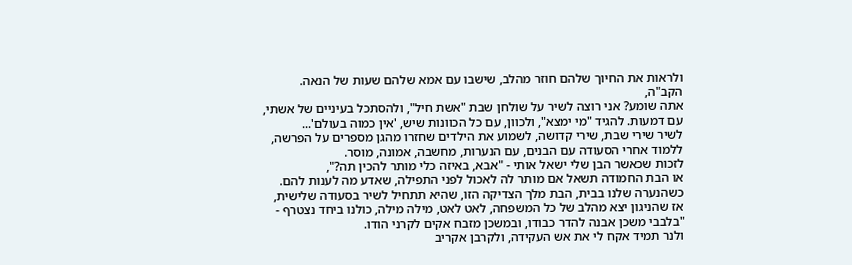ולראות את החיוך שלהם חוזר מהלב, שישבו עם אמא שלהם שעות של הנאה.
הקב"ה,
אתה שומע? אני רוצה לשיר על שולחן שבת "אשת חיל", ולהסתכל בעיניים של אשתי,
עם דמעות. להגיד "מי ימצא", ולכוון, עם כל הכוונות שיש, 'אין כמוה בעולם'...
לשיר שירי שבת, שירי קדושה, לשמוע את הילדים שחזרו מהגן מספרים על הפרשה,
ללמוד אחרי הסעודה עם הבנים, עם הנערות, מחשבה, אמונה, מוסר.
לזכות שכאשר הבן שלי ישאל אותי - "אבא, באיזה כלי מותר להכין תה?",
או הבת החמודה תשאל אם מותר לה לאכול לפני התפילה, שאדע מה לענות להם.
כשהנערה שלנו בבית, הבת מלך הצדיקה הזו, שהיא תתחיל לשיר בסעודה שלישית,
אז שהניגון יצא מהלב של כל המשפחה, לאט לאט, מילה מילה, כולנו ביחד נצטרף -
"בלבבי משכן אבנה להדר כבודו, ובמשכן מזבח אקים לקרני הודו.
ולנר תמיד אקח לי את אש העקידה, ולקרבן אקריב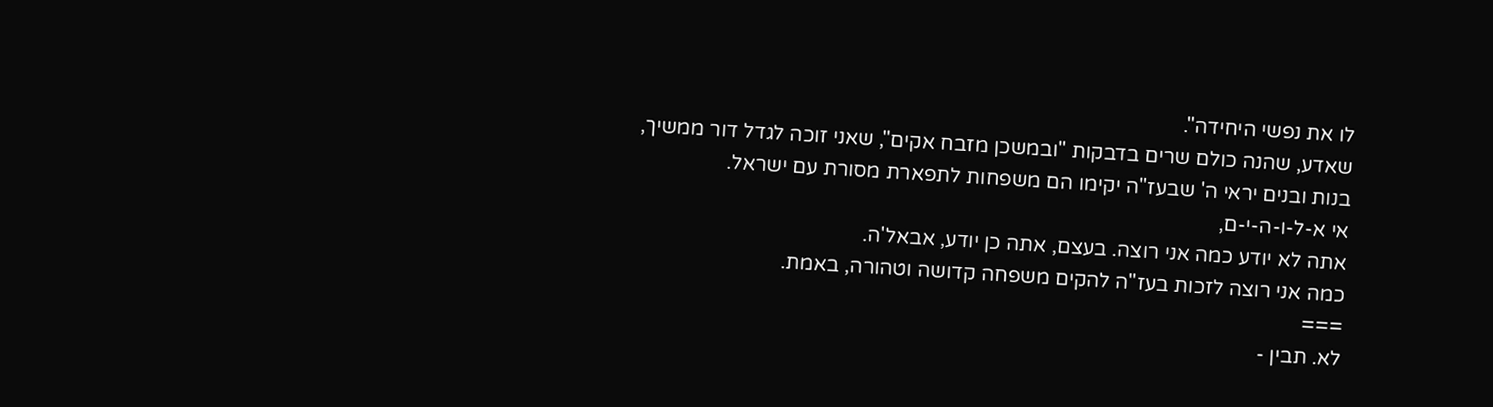לו את נפשי היחידה".
שאדע, שהנה כולם שרים בדבקות "ובמשכן מזבח אקים", שאני זוכה לגדל דור ממשיך,
בנות ובנים יראי ה' שבעז"ה יקימו הם משפחות לתפארת מסורת עם ישראל.
אי א-ל-ו-ה-י-ם,
אתה לא יודע כמה אני רוצה. בעצם, אתה כן יודע, אבאל'ה.
כמה אני רוצה לזכות בעז"ה להקים משפחה קדושה וטהורה, באמת.
===
לא. תבין -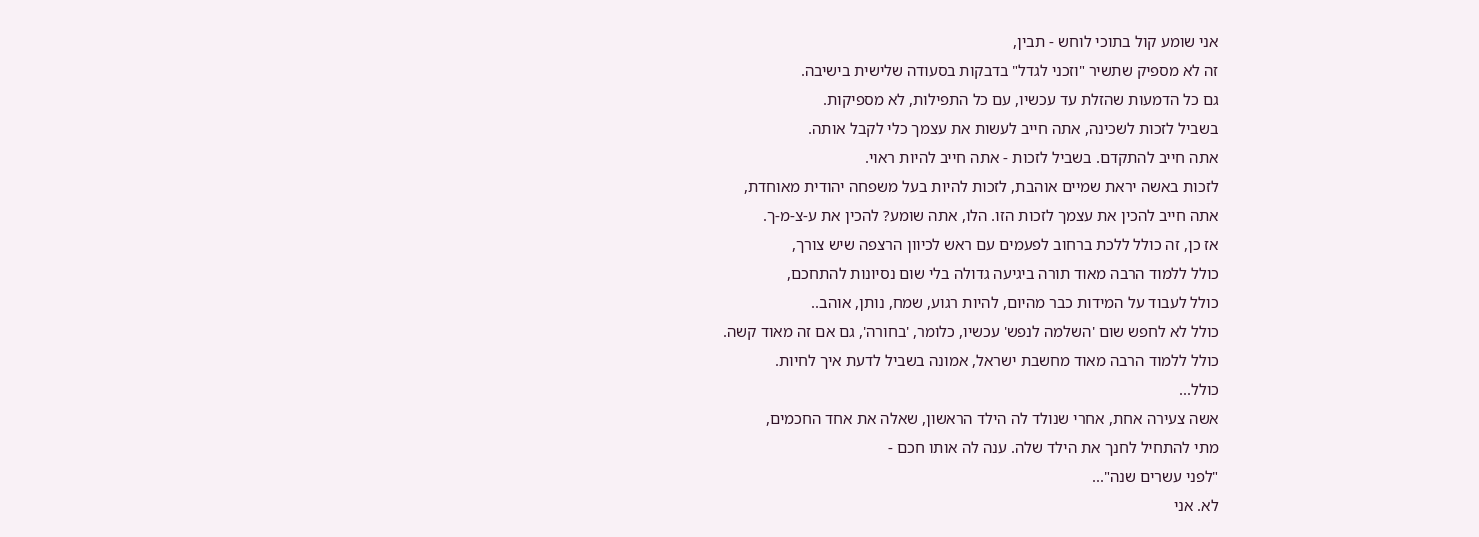אני שומע קול בתוכי לוחש - תבין,
זה לא מספיק שתשיר "וזכני לגדל" בדבקות בסעודה שלישית בישיבה.
גם כל הדמעות שהזלת עד עכשיו, עם כל התפילות, לא מספיקות.
בשביל לזכות לשכינה, אתה חייב לעשות את עצמך כלי לקבל אותה.
אתה חייב להתקדם. בשביל לזכות - אתה חייב להיות ראוי.
לזכות באשה יראת שמיים אוהבת, לזכות להיות בעל משפחה יהודית מאוחדת,
אתה חייב להכין את עצמך לזכות הזו. הלו, אתה שומע? להכין את ע-צ-מ-ך.
אז כן, זה כולל ללכת ברחוב לפעמים עם ראש לכיוון הרצפה שיש צורך,
כולל ללמוד הרבה מאוד תורה ביגיעה גדולה בלי שום נסיונות להתחכם,
כולל לעבוד על המידות כבר מהיום, להיות רגוע, שמח, נותן, אוהב..
כולל לא לחפש שום 'השלמה לנפש' עכשיו, כלומר, 'בחורה', גם אם זה מאוד קשה.
כולל ללמוד הרבה מאוד מחשבת ישראל, אמונה בשביל לדעת איך לחיות.
כולל...
אשה צעירה אחת, אחרי שנולד לה הילד הראשון, שאלה את אחד החכמים,
מתי להתחיל לחנך את הילד שלה. ענה לה אותו חכם -
"לפני עשרים שנה"...
לא. אני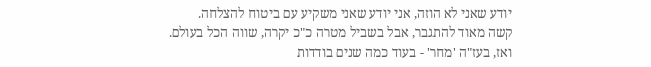יודע שאני לא הוזה, אני יודע שאני משקיע עם ביטוח להצלחה.
קשה מאוד להתגבר, אבל בשביל מטרה כ"כ יקרה, שווה הכל בעולם.
ואז, בעז"ה 'מחר' - בעוד כמה שנים בודדות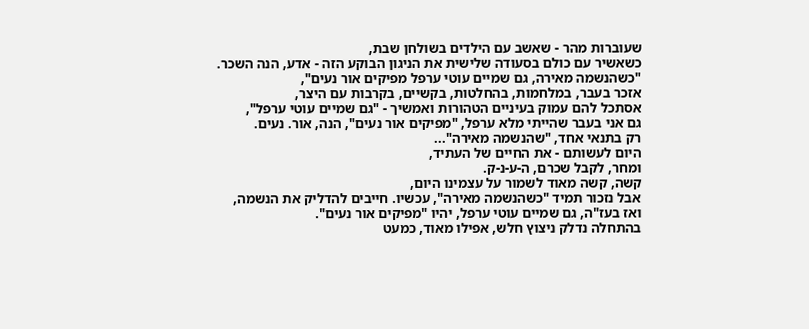שעוברות מהר - שאשב עם הילדים בשולחן שבת,
כשאשיר עם כולם בסעודה שלישית את הניגון הבוקע הזה - אדע, הנה השכר.
"כשהנשמה מאירה, גם שמיים עוטי ערפל מפיקים אור נעים",
אזכר בעבר, במלחמות, בהחלטות, בקשיים, בקרבות עם היצר,
אסתכל להם עמוק בעיניים הטהורות ואמשיך - "גם שמיים עוטי ערפל",
גם אני בעבר שהייתי מלא ערפל, "מפיקים אור נעים", הנה, אור. נעים.
רק בתנאי אחד, "שהנשמה מאירה"...
היום לעשותם - את החיים של העתיד,
ומחר, לקבל שכרם, ה-ע-נ-ק.
קשה, קשה מאוד לשמור על עצמינו היום,
אבל נזכור תמיד "כשהנשמה מאירה", עכשיו. חייבים להדליק את הנשמה,
ואז בעז"ה, גם שמיים עוטי ערפל, יהיו "מפיקים אור נעים".
בהתחלה נדלק ניצוץ חלש, אפילו מאוד, כמעט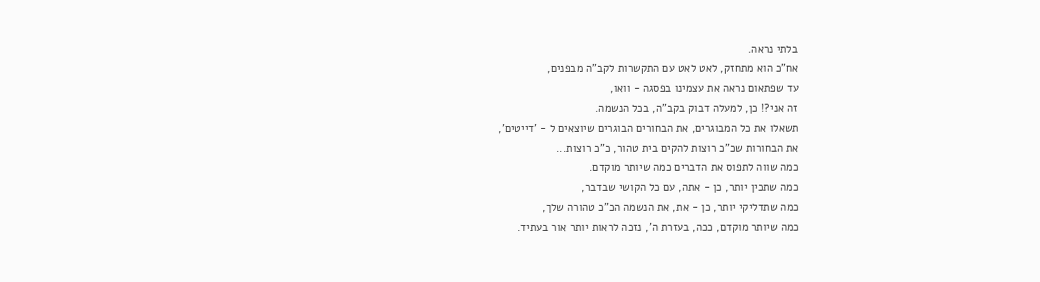בלתי נראה.
אח"כ הוא מתחזק, לאט לאט עם התקשרות לקב"ה מבפנים,
עד שפתאום נראה את עצמינו בפסגה - וואו,
זה אני?! כן, למעלה דבוק בקב"ה, בכל הנשמה.
תשאלו את כל המבוגרים, את הבחורים הבוגרים שיוצאים ל - 'דייטים',
את הבחורות שכ"כ רוצות להקים בית טהור, כ"כ רוצות...
כמה שווה לתפוס את הדברים כמה שיותר מוקדם.
כמה שתכין יותר, כן - אתה, עם כל הקושי שבדבר,
כמה שתדליקי יותר, כן - את, את הנשמה הכ"כ טהורה שלך,
כמה שיותר מוקדם, ככה, בעזרת ה', נזכה לראות יותר אור בעתיד.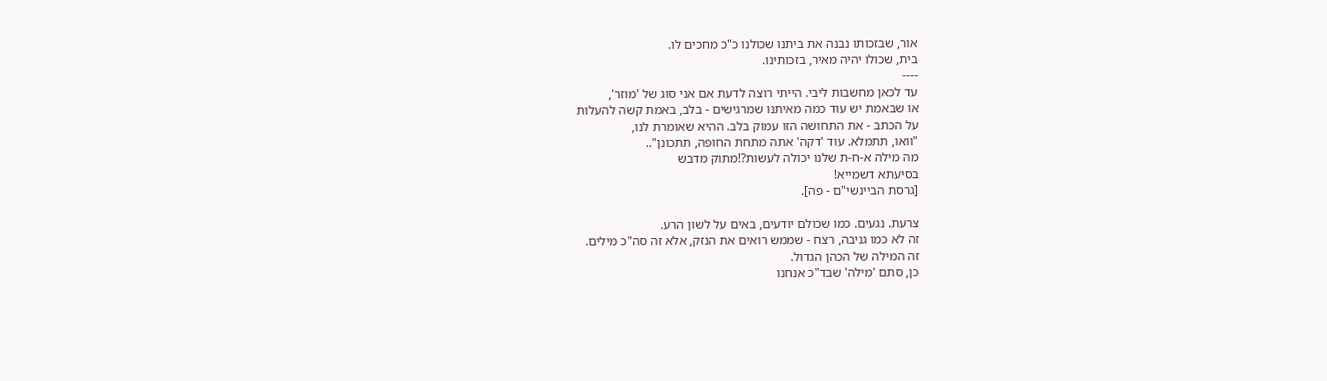אור, שבזכותו נבנה את ביתנו שכולנו כ"כ מחכים לו.
בית, שכולו יהיה מאיר, בזכותינו.
----
עד לכאן מחשבות ליבי. הייתי רוצה לדעת אם אני סוג של 'מוזר',
או שבאמת יש עוד כמה מאיתנו שמרגישים - בלב, באמת קשה להעלות
על הכתב - את התחושה הזו עמוק בלב. ההיא שאומרת לנו,
"וואו, תתמלא. עוד 'דקה' אתה מתחת החופה, תתכונן"..
מה מילה א-ח-ת שלנו יכולה לעשות?!מתוק מדבש
בסיעתא דשמייא!
[גרסת הביינשי"ם - פה].

צרעת. נגעים. כמו שכולם יודעים, באים על לשון הרע.
זה לא כמו גניבה, רצח - שממש רואים את הנזק, אלא זה סה"כ מילים.
זה המילה של הכהן הגדול.
כן, סתם 'מילה' שבד"כ אנחנו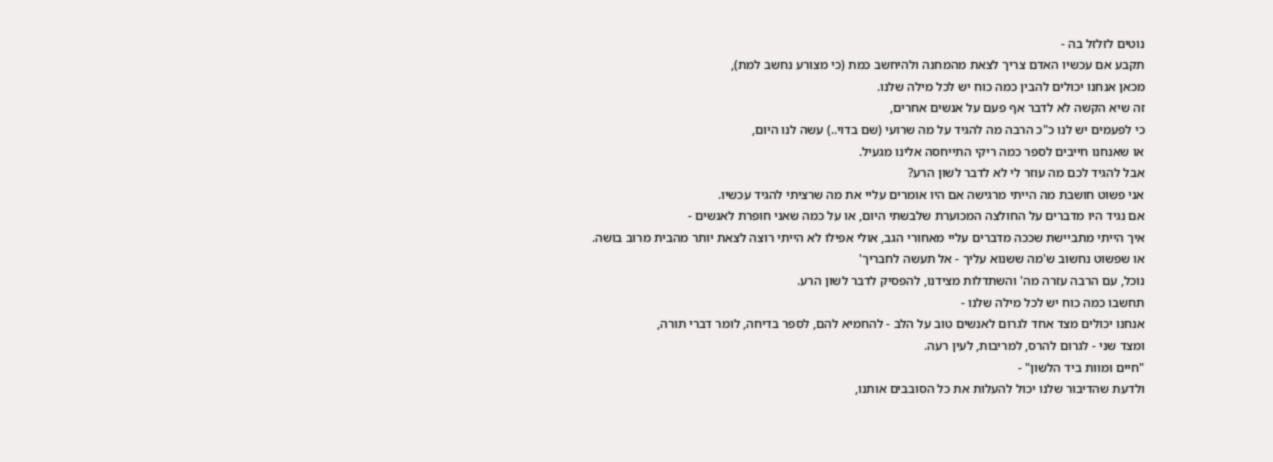נוטים לזלזל בה -
תקבע אם עכשיו האדם צריך לצאת מהמחנה ולהיחשב כמת (כי מצורע נחשב למת),
מכאן אנחנו יכולים להבין כמה כוח יש לכל מילה שלנו.
זה שיא הקשה לא לדבר אף פעם על אנשים אחרים,
כי לפעמים יש לנו כ"כ הרבה מה להגיד על מה שרועי (שם בדוי..) עשה לנו היום,
או שאנחנו חייבים לספר כמה ריקי התייחסה אלינו מגעיל.
אבל להגיד לכם מה עוזר לי לא לדבר לשון הרע?
אני פשוט חושבת מה הייתי מרגישה אם היו אומרים עליי את מה שרציתי להגיד עכשיו.
אם נגיד היו מדברים על החולצה המכוערת שלבשתי היום, או על כמה שאני חופרת לאנשים -
איך הייתי מתביישת שככה מדברים עליי מאחורי הגב, אולי אפילו לא הייתי רוצה לצאת יותר מהבית מרוב בושה.
או שפשוט נחשוב ש'מה ששנוא עליך - אל תעשה לחבריך'
נוכל, עם הרבה עזרה מה' והשתדלות מצידנו, להפסיק לדבר לשון הרע.
תחשבו כמה כוח יש לכל מילה שלנו -
אנחנו יכולים מצד אחד לגרום לאנשים טוב על הלב - להחמיא להם, לספר בדיחה, לומר דברי תורה,
ומצד שני - לגרום להרס, למריבות, לעין רעה.
"חיים ומוות ביד הלשון" -
ולדעת שהדיבור שלנו יכול להעלות את כל הסובבים אותנו,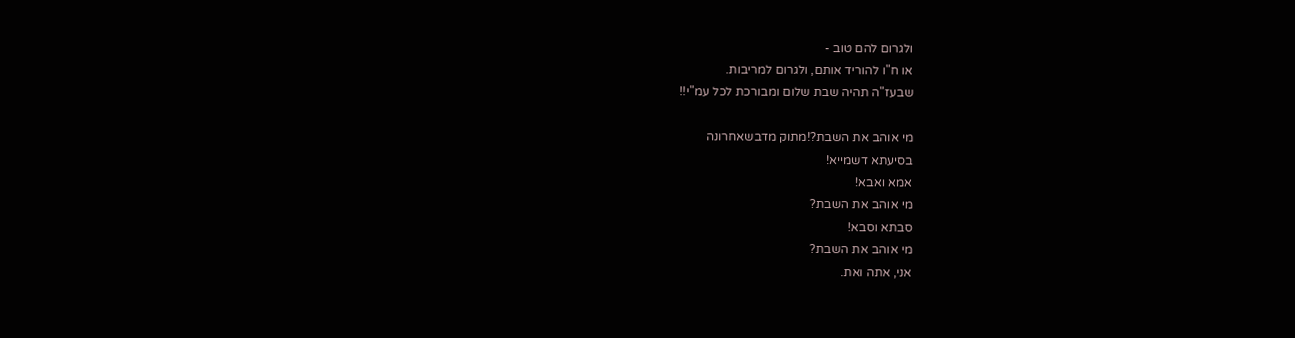ולגרום להם טוב -
או ח"ו להוריד אותם, ולגרום למריבות.
שבעז"ה תהיה שבת שלום ומבורכת לכל עמ"י!!

מי אוהב את השבת?!מתוק מדבשאחרונה
בסיעתא דשמייא!
אמא ואבא!
מי אוהב את השבת?
סבתא וסבא!
מי אוהב את השבת?
אני, אתה ואת.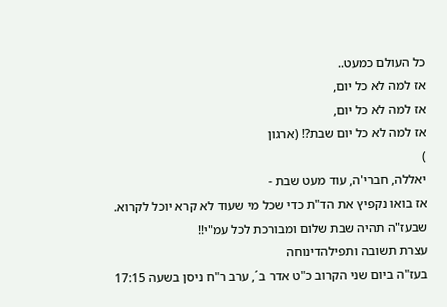כל העולם כמעט..
אז למה לא כל יום,
אז למה לא כל יום,
אז למה לא כל יום שבת?! (ארגון
)
יאללה, חברי'ה, עוד מעט שבת -
אז בואו נקפיץ את הד"ת כדי שכל מי שעוד לא קרא יוכל לקרוא.
שבעז"ה תהיה שבת שלום ומבורכת לכל עמ"י!!
עצרת תשובה ותפילהדינוחה
בעז"ה ביום שני הקרוב כ"ט אדר ב´, ערב ר"ח ניסן בשעה 17:15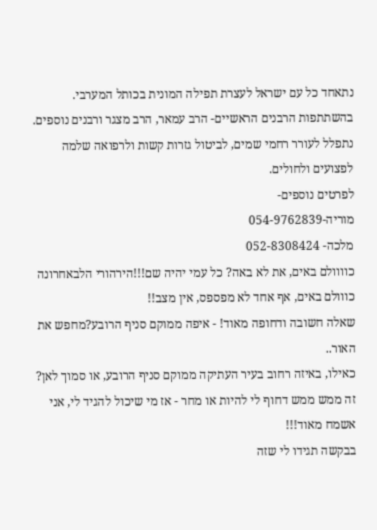נתאחד כל עם ישראל לעצרת תפילה המונית בכותל המערבי. בהשתתפות הרבנים הראשיים- הרב עמאר, הרב מצגר ורבנים נוספים. נתפלל לעורר רחמי שמים, לביטול גזרות קשות ולרפואה שלמה לפצועים ולחולים.
לפרטים נוספים-
מוריה-054-9762839
מלכה- 052-8308424
כוווולם באים, את לא באה? כל עמי יהיה שם!!!הירהורי הלבאחרונה
כווולם באים, אף אחד לא מפספס, אין מצב!!
שאלה חשובה ודחופה מאוד! - איפה ממוקם סניף הרובע?מחפש את האור..
כאילו, באיזה רחוב בעיר העתיקה ממוקם סניף הרובע, או סמוך לאן? זה ממש ממש דחוף לי להיות או מחר - אז מי שיכול להגיד לי, אני אשמח מאוד!!!
בבקשה תגידו לי שזה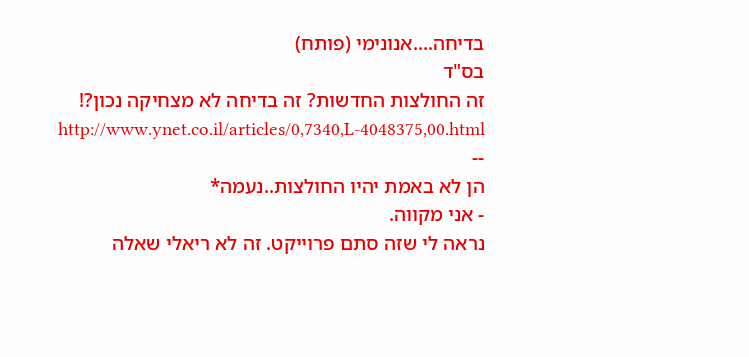בדיחה....אנונימי (פותח)
בס"ד
זה החולצות החדשות? זה בדיחה לא מצחיקה נכון?!
http://www.ynet.co.il/articles/0,7340,L-4048375,00.html
--
הן לא באמת יהיו החולצות..נעמה*
- אני מקווה.
נראה לי שזה סתם פרוייקט. זה לא ריאלי שאלה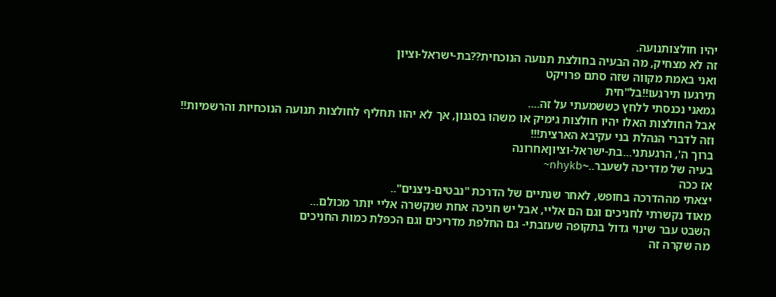יהיו חולצותנועה.
זה לא מצחיק, מה הבעיה בחולצת תנועה הנוכחית??בת-ישראל-וציון
ואני באמת מקווה שזה סתם פרויקט
תירגעו תירגעו!!בל"חית
גמאני נכנסתי ללחץ כששמעתי על זה....
אבל החולצות האלו יהיו חולצות גימיק או משהו בסגנון, אך לא יהוו תחליף לחולצות תנועה הנוכחיות והרשמיות!!
וזה לדברי הנהלת בני עקיבא הארצית!!!
ברוך ה', הרגעתני...בת-ישראל-וציוןאחרונה
בעיה של מדריכה לשעבר..~nhykb~
אז ככה
יצאתי מההדרכה בחופש, לאחר שנתיים של הדרכת "נבטים-ניצנים"..
מאוד נקשרתי לחניכים וגם הם אליי, אבל יש חניכה אחת שנקשרה אליי יותר מכולם...
השבט עבר שינוי גדול בתקופה שעזבתי- גם החלפת מדריכים וגם הכפלת כמות החניכים
מה שקרה זה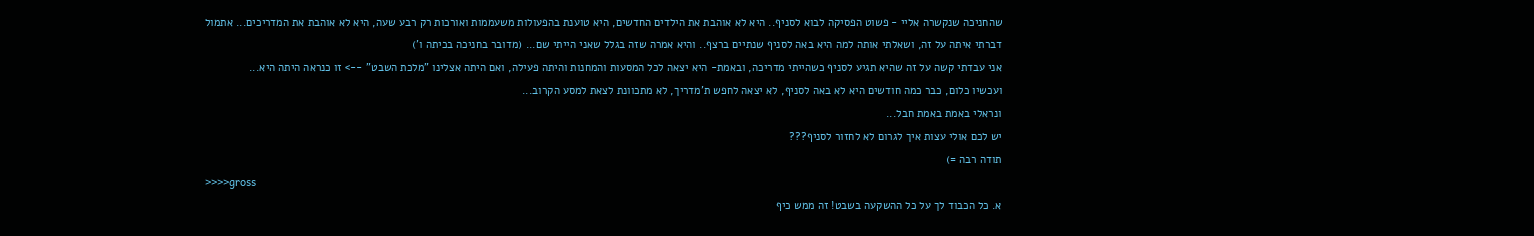שהחניכה שנקשרה אליי - פשוט הפסיקה לבוא לסניף.. היא לא אוהבת את הילדים החדשים, היא טוענת בהפעולות משעממות ואורכות רק רבע שעה, היא לא אוהבת את המדריכים... אתמול דברתי איתה על זה, ושאלתי אותה למה היא באה לסניף שנתיים ברצף.. והיא אמרה שזה בגלל שאני הייתי שם... (מדובר בחניכה בכיתה ו')
אני עבדתי קשה על זה שהיא תגיע לסניף כשהייתי מדריכה, ובאמת- היא יצאה לכל המסעות והמחנות והיתה פעילה, ואם היתה אצלינו "מלכת השבט" --> זו כנראה היתה היא...
ועכשיו כלום, כבר כמה חודשים היא לא באה לסניף, לא יצאה לחפש ת'מדריך, לא מתכוונת לצאת למסע הקרוב...
ונראלי באמת באמת חבל...
יש לכם אולי עצות איך לגרום לא לחזור לסניף???
תודה רבה =)
>>>>gross
א. כל הכבוד לך על כל ההשקעה בשבט! זה ממש כיף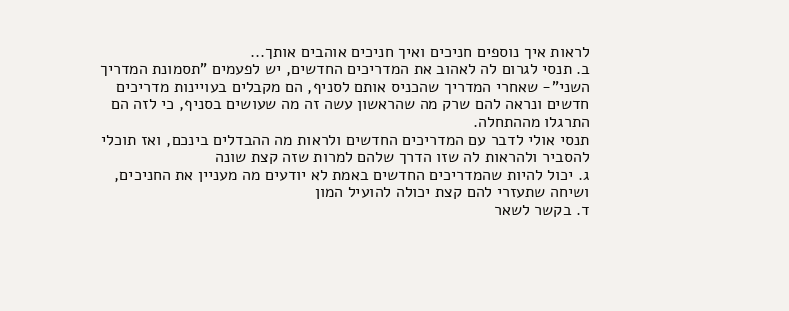לראות איך נוספים חניכים ואיך חניכים אוהבים אותך...
ב. תנסי לגרום לה לאהוב את המדריכים החדשים, יש לפעמים "תסמונת המדריך השני"- שאחרי המדריך שהכניס אותם לסניף, הם מקבלים בעויינות מדריכים חדשים ונראה להם שרק מה שהראשון עשה זה מה שעושים בסניף, כי לזה הם התרגלו מההתחלה.
תנסי אולי לדבר עם המדריכים החדשים ולראות מה ההבדלים בינכם, ואז תוכלי להסביר ולהראות לה שזו הדרך שלהם למרות שזה קצת שונה
ג. יכול להיות שהמדריכים החדשים באמת לא יודעים מה מעניין את החניכים, ושיחה שתעזרי להם קצת יכולה להועיל המון
ד. בקשר לשאר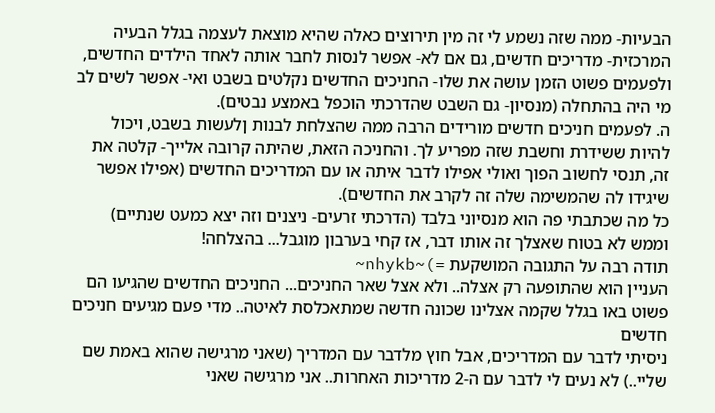הבעיות- ממה שזה נשמע לי זה מין תירוצים כאלה שהיא מוצאת לעצמה בגלל הבעיה המרכזית- מדריכים חדשים, גם אם לא- אפשר לנסות לחבר אותה לאחד הילדים החדשים, ולפעמים פשוט הזמן עושה את שלו- החניכים החדשים נקלטים בשבט ואי- אפשר לשים לב מי היה בהתחלה (מנסיון- גם השבט שהדרכתי הוכפל באמצע נבטים).
ה. לפעמים חניכים חדשים מורידים הרבה ממה שהצלחת לבנות ןלעשות בשבט, ויכול להיות ששידרת וחשבת שזה מפריע לך. והחניכה הזאת, שהיתה קרובה אלייך- קלטה את זה, תנסי לחשוב הפוך ואולי אפילו לדבר איתה או עם המדריכים החדשים (אפילו אפשר שיגידו לה שהמשימה שלה זה לקרב את החדשים).
כל מה שכתבתי פה הוא מנסיוני בלבד (הדרכתי זרעים- ניצנים וזה יצא כמעט שנתיים) וממש לא בטוח שאצלך זה אותו דבר, אז קחי בערבון מוגבל... בהצלחה!
תודה רבה על התגובה המושקעת =)~nhykb~
העניין הוא שהתופעה רק אצלה.. ולא אצל שאר החניכים... החניכים החדשים שהגיעו הם פשוט באו בגלל שקמה אצלינו שכונה חדשה שמתאכלסת לאיטה.. מדי פעם מגיעים חניכים חדשים
ניסיתי לדבר עם המדריכים, אבל חוץ מלדבר עם המדריך (שאני מרגישה שהוא באמת שם שליי..) לא נעים לי לדבר עם ה-2 מדריכות האחרות.. אני מרגישה שאני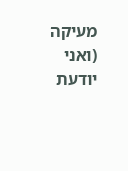מעיקה (ואני יודעת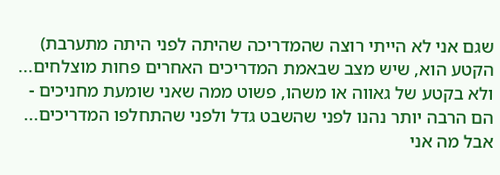שגם אני לא הייתי רוצה שהמדריכה שהיתה לפני היתה מתערבת)
הקטע הוא, שיש מצב שבאמת המדריכים האחרים פחות מוצלחים... ולא בקטע של גאווה או משהו, פשוט ממה שאני שומעת מחניכים - הם הרבה יותר נהנו לפני שהשבט גדל ולפני שהתחלפו המדריכים... אבל מה אני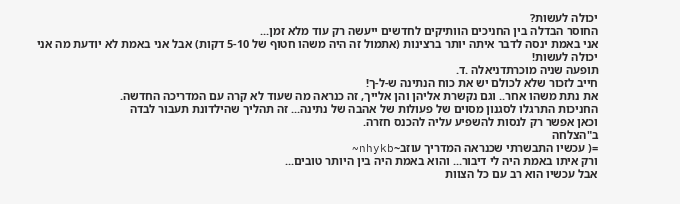יכולה לעשות?
החוסר הבדלה בין החניכים הוותיקים לחדשים ייעשה רק עוד מלא זמן...
אני באמת ינסה לדבר איתה יותר ברצינות (אתמול זה היה משהו חטוף של 5-10 דקות) אבל אני באמת לא יודעת מה אני יכולה לעשות!
תופעה שניה מוכרתדניאלה .ד.
חייב לזכור שלא לכולם יש את כוח הנתינה ש-ל-ך!
את נתת משהו אחר.. וגם נקשרת אליהן והן אלייך, זה כנראה מה שעוד לא קרה עם המדריכה החדשה.
החניכות התרגלו לסגנון מסוים של פעולות של אהבה של נתינה... זה תהליך שהילדונת תעבור לבדה
וכאן אפשר רק לנסות להשפיע עליה להכנס חזרה.
ב"הצלחה
=( עכשיו התבשרתי שכנראה המדריך עוזב~nhykb~
ורק איתו באמת היה לי דיבור... והוא באמת היה בין היותר טובים...
אבל עכשיו הוא רב עם כל הצוות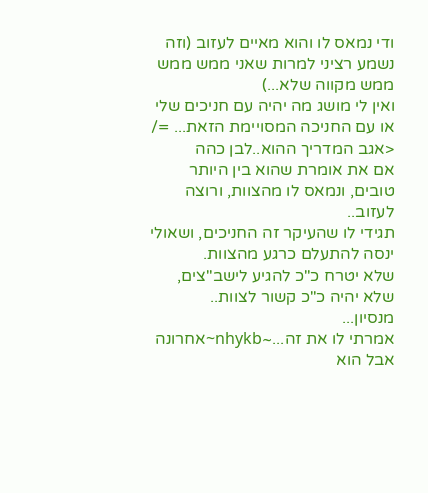ודי נמאס לו והוא מאיים לעזוב (וזה נשמע רציני למרות שאני ממש ממש ממש מקווה שלא...)
ואין לי מושג מה יהיה עם חניכים שלי או עם החניכה המסויימת הזאת... =/
<אגב המדריך ההוא..לבן כהה
אם את אומרת שהוא בין היותר טובים, ונמאס לו מהצוות, ורוצה לעזוב..
תגידי לו שהעיקר זה החניכים, ושאולי ינסה להתעלם כרגע מהצוות.
שלא יטרח כ"כ להגיע לישב"צים, שלא יהיה כ"כ קשור לצוות..
מנסיון...
אמרתי לו את זה...~nhykb~אחרונה
אבל הוא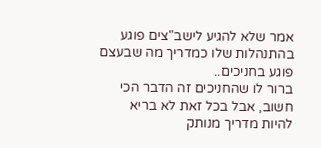אמר שלא להגיע לישב"צים פוגע בהתנהלות שלו כמדריך מה שבעצם פוגע בחניכים..
ברור לו שהחניכים זה הדבר הכי חשוב, אבל בכל זאת לא בריא להיות מדריך מנותק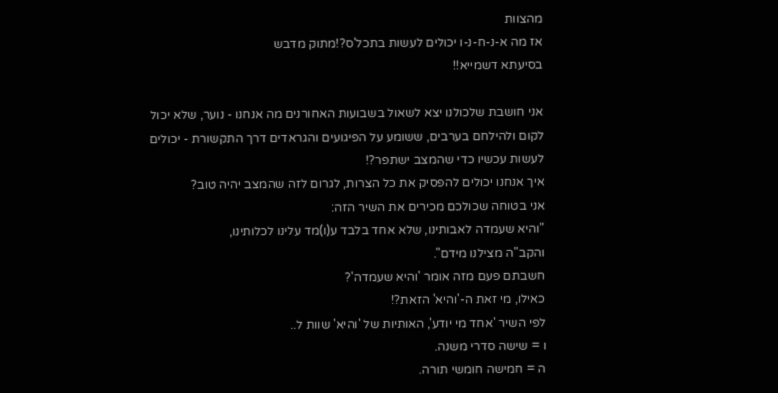מהצוות
אז מה א-נ-ח-נ-ו יכולים לעשות בתכל'ס?!מתוק מדבש
בסיעתא דשמייא!!

אני חושבת שלכולנו יצא לשאול בשבועות האחורנים מה אנחנו - נוער, שלא יכול לקום ולהילחם בערבים, ששומע על הפיגועים והגראדים דרך התקשורת - יכולים לעשות עכשיו כדי שהמצב ישתפר?!
איך אנחנו יכולים להפסיק את כל הצרות, לגרום לזה שהמצב יהיה טוב?
אני בטוחה שכולכם מכירים את השיר הזה:
"והיא שעמדה לאבותינו, שלא אחד בלבד ע(ו)מד עלינו לכלותינו,
והקב"ה מצילנו מידם".
חשבתם פעם מזה אומר 'והיא שעמדה'?
כאילו, מי זאת ה-'והיא' הזאת?!
לפי השיר 'אחד מי יודע', האותיות של 'והיא' שוות ל..
ו = שישה סדרי משנה.
ה = חמישה חומשי תורה.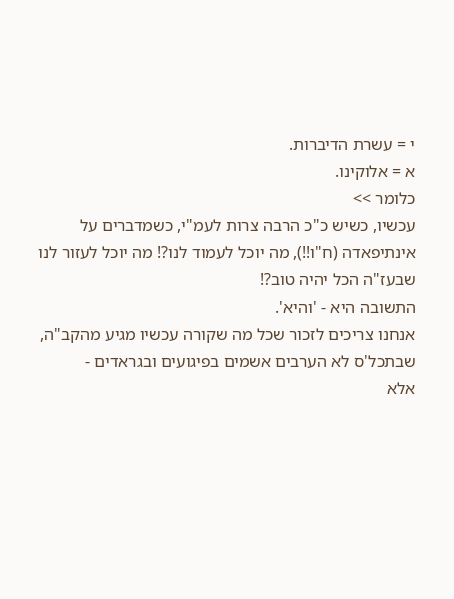י = עשרת הדיברות.
א = אלוקינו.
כלומר >>
עכשיו, כשיש כ"כ הרבה צרות לעמ"י, כשמדברים על אינתיפאדה (ח"ו!!), מה יוכל לעמוד לנו?! מה יוכל לעזור לנו שבעז"ה הכל יהיה טוב?!
התשובה היא - 'והיא'.
אנחנו צריכים לזכור שכל מה שקורה עכשיו מגיע מהקב"ה,
שבתכל'ס לא הערבים אשמים בפיגועים ובגראדים -
אלא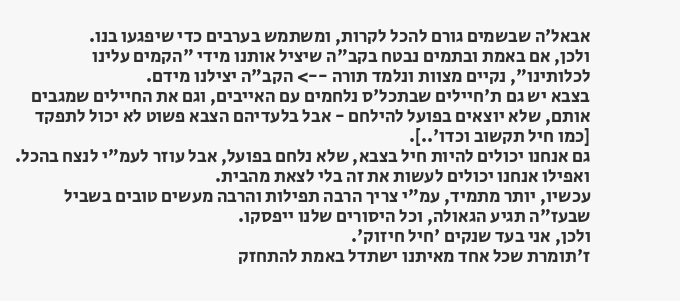אבאל'ה שבשמים גורם להכל לקרות, ומשתמש בערבים כדי שיפגעו בנו.
ולכן, אם באמת ובתמים נבטח בקב"ה שיציל אותנו מידי "הקמים עלינו לכלותינו", נקיים מצוות ונלמד תורה --> הקב"ה יצילנו מידם.
בצבא יש גם ת'חיילים שבתכל'ס נלחמים עם האייבים, וגם את החיילים שמגבים אותם, שלא יוצאים בפועל להילחם - אבל בלעדיהם הצבא פשוט לא יכול לתפקד [כמו חיל תקשוב וכדו'..].
גם אנחנו יכולים להיות חיל בצבא, שלא נלחם בפועל, אבל עוזר לעמ"י לנצח בהכל.
ואפילו אנחנו יכולים לעשות את זה בלי לצאת מהבית.
עכשיו, יותר מתמיד, עמ"י צריך הרבה תפילות והרבה מעשים טובים בשביל שבעז"ה תגיע הגאולה, וכל היסורים שלנו ייפסקו.
ולכן, אני בעד שנקים 'חיל חיזוק'.
ז'תומרת שכל אחד מאיתנו ישתדל באמת להתחזק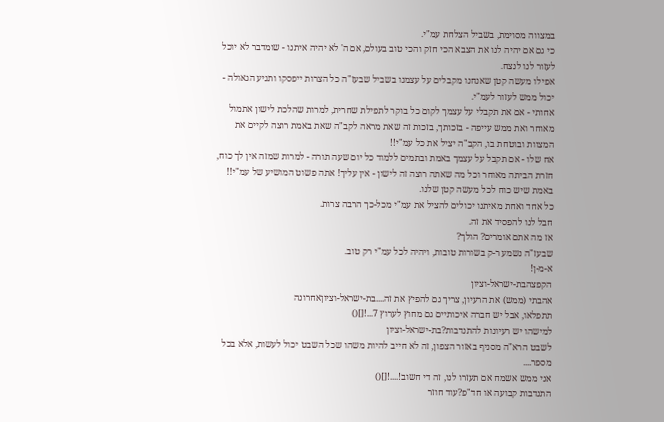במצווה מסוימת, בשביל הצלחת עמ"י.
כי גם אם יהיה לנו את הצבא הכי חזק והכי טוב בעולם, אם ה' לא יהיה איתנו - שומדבר לא יוכל לעזור לנו לנצח.
אפילו מעשה קטן שאנחנו מקבלים על עצמנו בשביל שבעז"ה כל הצרות ייפסקו ותגיע הגאולה - יכול ממש לעזור לעמ"י.
אחותי - אם את תקבלי על עצמך לקום כל בוקר לתפילת שחרית, למרות שהלכת לישון אתמול מאוחר ואת ממש עייפה - בזכותך, בזכות זה שאת מראה לקב"ה שאת באמת רוצה לקיים את המצוות ובוטחת בו, הקב"ה יציל את כל עמ"י!!
אח שלו - אם תקבל על עצמך באמת ובתמים ללמוד כל יום שעה תורה - למרות שמזה אין לך כוח, חזרת הביתה מאוחר וכל מה שאתה רוצה זה לישון - אין עליך! אתה פשוט המושיע של עמ"י!!
באמת שיש כוח לכל מעשה קטן שלנו.
כל אחד ואחת מאיתנו יכולים להציל את עמ"י מכל-כך הרבה צרות.
חבל לנו להפסיד את זה.
אז מה אתם אומרים? הולך?
שבעז"ה נשמע ר-ק בשורות טובות, ויהיה לכל עמ"י רק טוב.
א-מ-ן!
הקפצהבת-ישראל-וציון
אהבתי (ממש) את הרעיון, צריך גם להפיץ את זה....בת-ישראל-וציוןאחרונה
תתפלאו, אבל יש חברה איכותיים גם מחוץ לערוץ 7...![]()
למישהו יש רעיונות להתנדבות?בת-ישראל-וציון
לשבט הרא"ה מסניף באזור הצפון, זה לא חייב להיות משהו שכל השבט יכול לעשות, אלא בכל מספר....
אני ממש אשמח אם תעזרו לנו, זה די חשוב!....![]()
התנדבות קבועה או חד"פ?עוד חוזר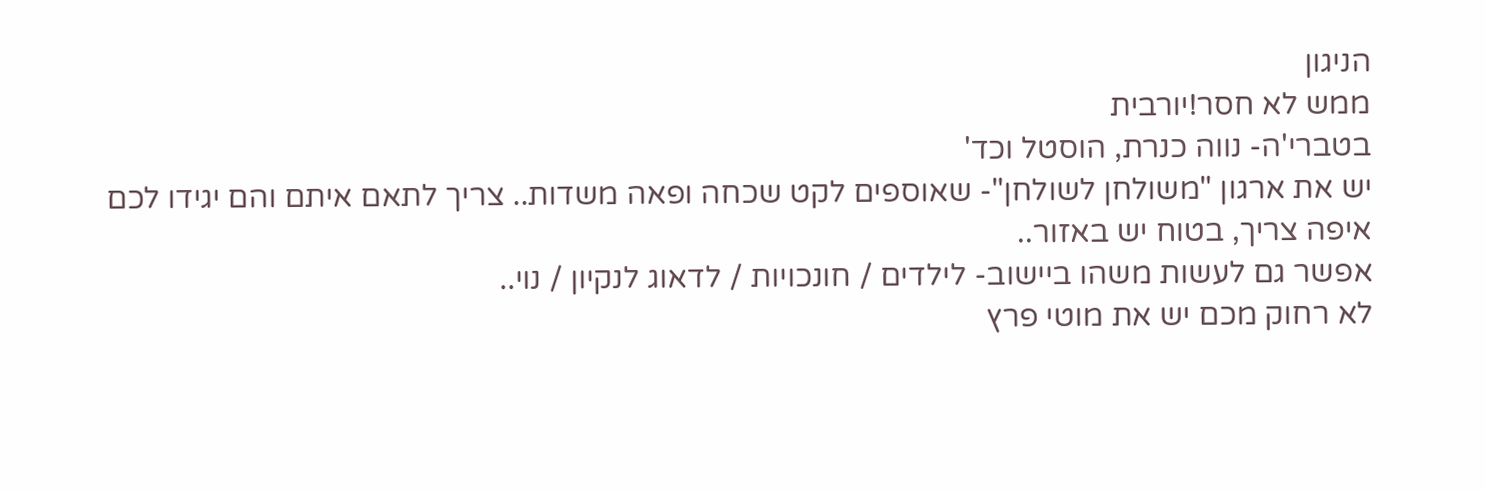הניגון
ממש לא חסר!יורבית
בטברי'ה- נווה כנרת, הוסטל וכד'
יש את ארגון "משולחן לשולחן"- שאוספים לקט שכחה ופאה משדות.. צריך לתאם איתם והם יגידו לכם איפה צריך, בטוח יש באזור..
אפשר גם לעשות משהו ביישוב- לילדים / חונכויות / לדאוג לנקיון / נוי..
לא רחוק מכם יש את מוטי פרץ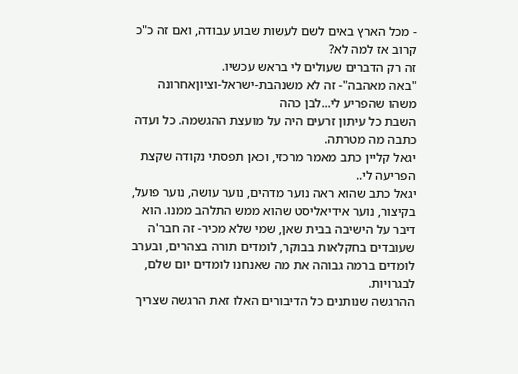- מכל הארץ באים לשם לעשות שבוע עבודה, ואם זה כ"כ קרוב אז למה לא?
זה רק הדברים שעולים לי בראש עכשיו.
"באה מאהבה"- זה לא משנהבת-ישראל-וציוןאחרונה
משהו שהפריע לי...לבן כהה
השבת כל עיתון זרעים היה על מועצת ההגשמה. כל ועדה כתבה מה מטרתה.
יגאל קליין כתב מאמר מרכזי, וכאן תפסתי נקודה שקצת הפריעה לי..
יגאל כתב שהוא ראה נוער מדהים, נוער עושה, נוער פועל, בקיצור, נוער אידיאליסט שהוא ממש התלהב ממנו. הוא דיבר על הישיבה בבית שאן, שמי שלא מכיר- זה חבר'ה שעובדים בחקלאות בבוקר, לומדים תורה בצהרים, ובערב לומדים ברמה גבוהה את מה שאנחנו לומדים יום שלם, לבגרויות.
ההרגשה שנותנים כל הדיבורים האלו זאת הרגשה שצריך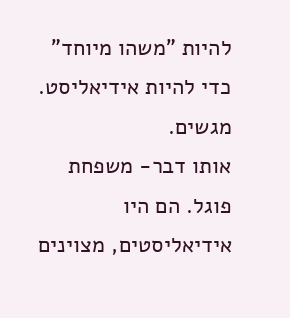להיות "משהו מיוחד" כדי להיות אידיאליסט. מגשים.
אותו דבר- משפחת פוגל. הם היו אידיאליסטים, מצוינים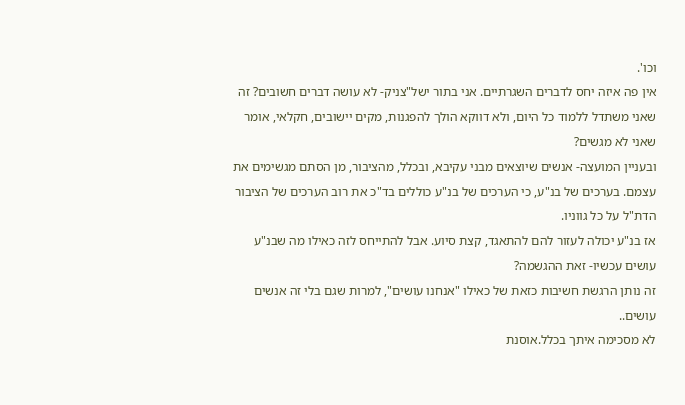וכו'.
אין פה איזה יחס לדברים השגרתיים. אני בתור ישל"צניק- לא עושה דברים חשובים? זה שאני משתדל ללמוד כל היום, ולא דווקא הולך להפגנות, מקים יישובים, חקלאי, אומר שאני לא מגשים?
ובעניין המועצה- אנשים שיוצאים מבני עקיבא, ובכלל, מהציבור, מן הסתם מגשימים את עצמם. בערכים של בנ"ע, כי הערכים של בנ"ע כוללים בד"כ את רוב הערכים של הציבור הדת"ל על כל גווניו.
אז בנ"ע יכולה לעזור להם להתאגד, קצת סיוע. אבל להתייחס לזה כאילו מה שבנ"ע עושים עכשיו- זאת ההגשמה?
זה נותן הרגשת חשיבות כזאת של כאילו "אנחנו עושים", למרות שגם בלי זה אנשים עושים..
לא מסכימה איתך בכלל.אוסנת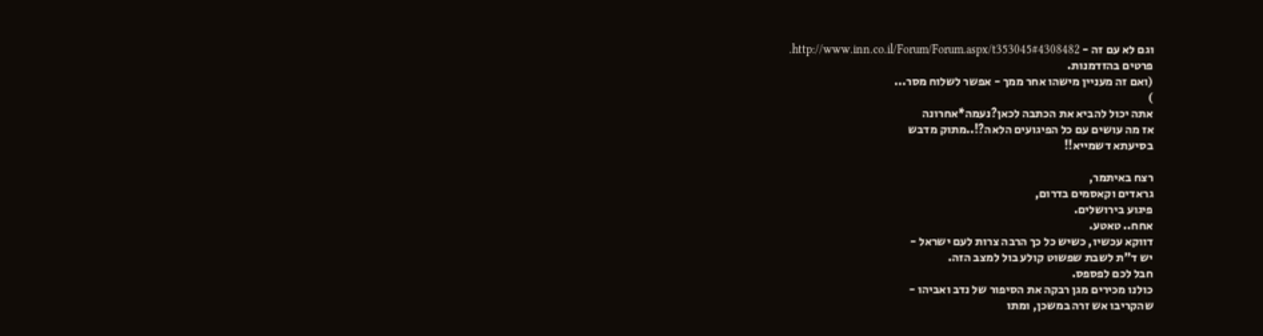וגם לא עם זה - http://www.inn.co.il/Forum/Forum.aspx/t353045#4308482.
פרטים בהזדמנות.
(ואם זה מעניין מישהו אחר ממך - אפשר לשלוח מסר...
)
אתה יכול להביא את הכתבה לכאן?נעמה*אחרונה
אז מה עושים עם כל הפיגועים הלאה?!..מתוק מדבש
בסיעתא דשמייא!!

רצח באיתמר,
גראדים וקאסמים בדרום,
פיגוע בירושלים.
אחח.. טאטע.
דווקא עכשיו, כשיש כל כך הרבה צרות לעם ישראל -
יש ד"ת לשבת שפשוט קולע בול למצב הזה.
חבל לכם לפספס.
כולנו מכירים מגן רבקה את הסיפור של נדב ואביהו -
שהקריבו אש זרה במשכן, ומתו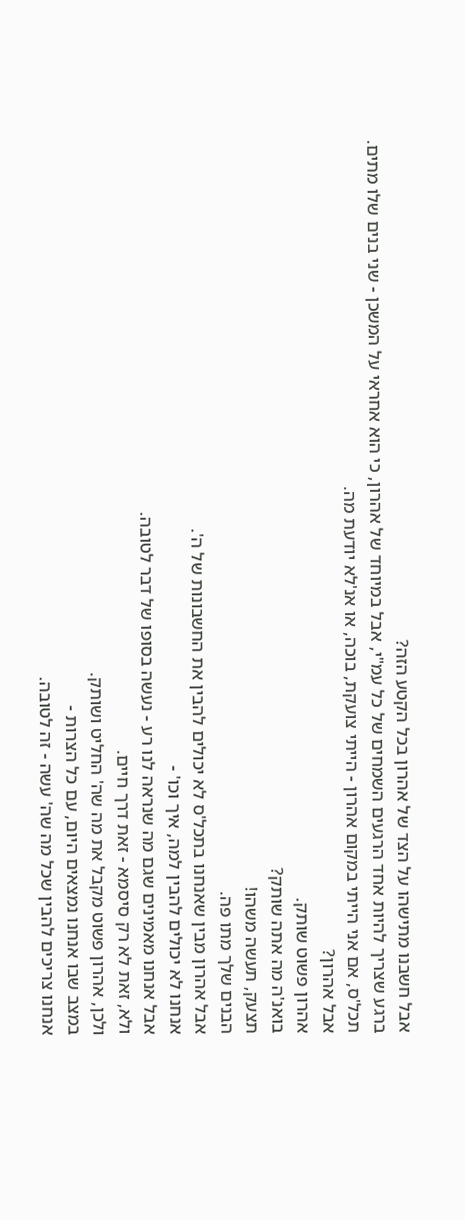אבל חשבנו מתישהו על הצד של אהרון בכל הקטע הזה?
ברגע שצריך להיות אחד הרגעים השמחים של כל עמ"י, אבל במיוחד של אהרון, כי הוא אחראי על המשכן - שני בנים שלו מתים.
תכל'ס, אם אני הייתי במקום אהרון - הייתי צועקת, בוכה, או אנ'לא יודעת מה.
אבל אהרון?
אהרון פשוט שותק.
בואנ'ה מה אתה שותק?
תצעק, תעשה משהו!
הבנים שלך מתו פה.
אבל אהרון מבין שאנחנו בתכל'ס לא יכולים להבין את החשבונות של ה'.
אנחנו לא יכולים להבין למה, איך וכו' -
אבל אנחנו מאמינים שגם מה שנראה לנו רע - נעשה בסופו של דבר לטובה.
ולא, זאת לא רק סיסמא - זאת דרך חיים.
ולכן, אהרון פשוט מקבל את מה שה' החליט ושותק.
במצב שבו אנחנו נמצאים היום, עם כל הצרות -
אנחנו צריכים להבין שכל מה שה' עשה - זה לטובה.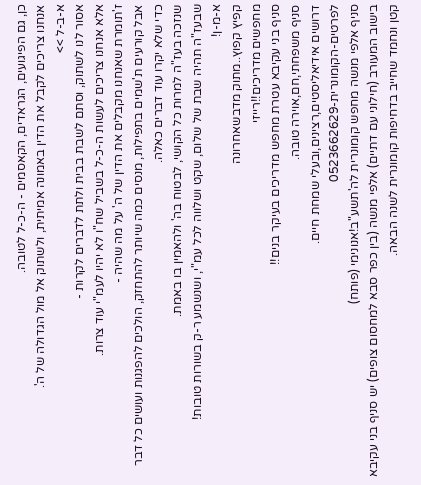כן, גם הפיגועים, הגראדים, הקאסמים - ה-כ-ל לטובה.
אנחנו צריכים לקבל את הדין באמונה אמיתית, ולשתוק אל מול הגדולה של ה'.
א-ב-ל >>
אסור לנו לשתוק, וסתם לשבת בבית ולתת לדברים לקרות -
אלא אנחנו צריכים לעשות ה-כ-ל בשביל שח"ו לא יהיו לעמ"י עוד צרות.
ז'תומרת שאנחנו מקבלים את הדין של ה' על מה שהיה -
אבל קורעים ת'שמים בתפילות, מנסים כמה שיותר להתחזק, הולכים להפגנות ועושים כל דבר כדי שלא יקרו עוד דברים כאלה.
שנזכה בעז"ה למרות כל הקושי, לבטוח בה' ולהאמין בו באמת.
שבעז"ה תהיה שבת של שלום, שקט ושלווה לכל עמ"י, ושנשמע ר-ק בשורות טובות!
א-מ-ן!
קפיץ קפוץ..מתוק מדבשאחרונה
מחפשים מדריכים!!רייזי
סניף בני עקיבא עטרת מחפש מדריכים בעיקר בנים!!
סניף משפחתי,חם,אוירה טובה.
דרושים אידיאליסטים,רצינים,ובעלי שמחת חיים.
לפרטים-הקומונרית-0523662629
סניף אלפי מנשה מחפש קומונרית לה'תשע"ב!אנונימי (פותח)
בישוב המעורב (חילוני עם דתיים) אלפי מנשה (בין כפר סבא למחסום צופים) יש סניף בני עקיבא קטן ונחמד שחייב בדחיפות קומונרית לשנה הבאה.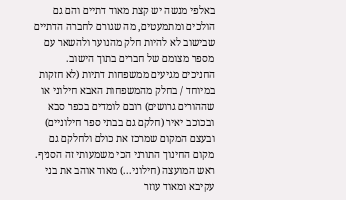באלפי מנשה יש קצת מאוד דתיים והם גם הולכים ומתמעטים, מה שגורם לחברה הדתיים שבישוב לא להיות חלק מהנוער ולהשאר עם מספר מצומם של חברים בתוך הישוב. החניכים מגיעים ממשפחות דתיות (לא חזקות במיוחד / בחלק מהמשפחות האבא חילוני או שההורים גרושים) רובם לומדים בכפר סבא ובכוכב יאיר (חלקם גם בבתי ספר חילוניים) ובעצם המקום שמרכז את כולם ולחלקם גם מקום החינוך התורני הכי משמעותי זה הסניף. ראש המועצה (חילוני...) מאוד אוהב את בני עקיבא ומאוד עוזר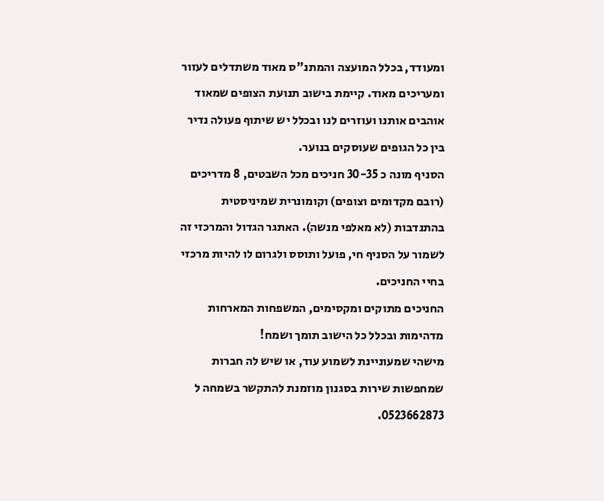ומעודד, בכלל המועצה והמתנ"ס מאוד משתדלים לעזור ומעריכים מאוד. קיימת בישוב תנועת הצופים שמאוד אוהבים אותנו ועוזרים לנו ובכלל יש שיתוף פעולה נדיר בין כל הגופים שעוסקים בנוער.
הסניף מונה כ 30-35 חניכים מכל השבטים, 8 מדריכים (רובם מקדומים וצופים) וקומונרית שמיניסטית בהתנדבות (לא מאלפי מנשה). האתגר הגדול והמרכזי זה לשמור על הסניף חי, פועל ותוסס ולגרום לו להיות מרכזי בחיי החניכים.
החניכים מתוקים ומקסימים, המשפחות המארחות מדהימות ובכלל כל הישוב תומך ושמח!
מישהי שמעוניינת לשמוע עוד, או שיש לה חברות שמחפשות שירות בסגנון מוזמנת להתקשר בשמחה ל 0523662873.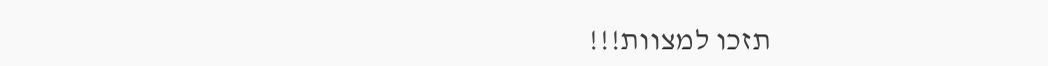תזכו למצוות!!!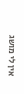אין לי מושג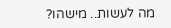מה לעשות.. מישהו?